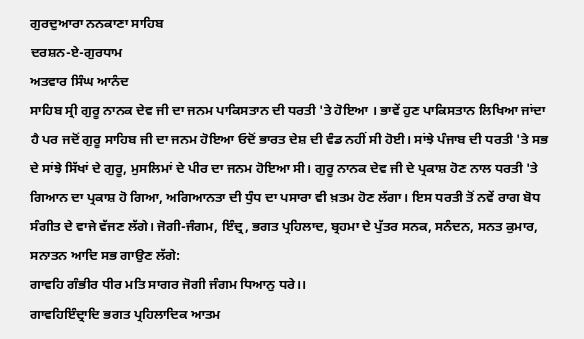ਗੁਰਦੁਆਰਾ ਨਨਕਾਣਾ ਸਾਹਿਬ
ਦਰਸ਼ਨ-ਏ-ਗੁਰਧਾਮ
ਅਤਵਾਰ ਸਿੰਘ ਆਨੰਦ
ਸਾਹਿਬ ਸ੍ਰੀ ਗੁਰੂ ਨਾਨਕ ਦੇਵ ਜੀ ਦਾ ਜਨਮ ਪਾਕਿਸਤਾਨ ਦੀ ਧਰਤੀ 'ਤੇ ਹੋਇਆ । ਭਾਵੇਂ ਹੁਣ ਪਾਕਿਸਤਾਨ ਲਿਖਿਆ ਜਾਂਦਾ ਹੈ ਪਰ ਜਦੋਂ ਗੁਰੂ ਸਾਹਿਬ ਜੀ ਦਾ ਜਨਮ ਹੋਇਆ ਓਦੋਂ ਭਾਰਤ ਦੇਸ਼ ਦੀ ਵੰਡ ਨਹੀਂ ਸੀ ਹੋਈ। ਸਾਂਝੇ ਪੰਜਾਬ ਦੀ ਧਰਤੀ 'ਤੇ ਸਭ ਦੇ ਸਾਂਝੇ ਸਿੱਖਾਂ ਦੇ ਗੁਰੂ, ਮੁਸਲਿਮਾਂ ਦੇ ਪੀਰ ਦਾ ਜਨਮ ਹੋਇਆ ਸੀ। ਗੁਰੂ ਨਾਨਕ ਦੇਵ ਜੀ ਦੇ ਪ੍ਰਕਾਸ਼ ਹੋਣ ਨਾਲ ਧਰਤੀ 'ਤੇ ਗਿਆਨ ਦਾ ਪ੍ਰਕਾਸ਼ ਹੋ ਗਿਆ, ਅਗਿਆਨਤਾ ਦੀ ਧੁੰਧ ਦਾ ਪਸਾਰਾ ਵੀ ਖ਼ਤਮ ਹੋਣ ਲੱਗਾ। ਇਸ ਧਰਤੀ ਤੋਂ ਨਵੇਂ ਰਾਗ ਬੋਧ ਸੰਗੀਤ ਦੇ ਵਾਜੇ ਵੱਜਣ ਲੱਗੇ। ਜੋਗੀ-ਜੰਗਮ, ਇੰਦ੍ਰ, ਭਗਤ ਪ੍ਰਹਿਲਾਦ, ਬ੍ਰਹਮਾ ਦੇ ਪੁੱਤਰ ਸਨਕ, ਸਨੰਦਨ, ਸਨਤ ਕੁਮਾਰ, ਸਨਾਤਨ ਆਦਿ ਸਭ ਗਾਉਣ ਲੱਗੇ:
ਗਾਵਹਿ ਗੰਭੀਰ ਧੀਰ ਮਤਿ ਸਾਗਰ ਜੋਗੀ ਜੰਗਮ ਧਿਆਨੁ ਧਰੇ।।
ਗਾਵਹਿਇੰਦ੍ਰਾਦਿ ਭਗਤ ਪ੍ਰਹਿਲਾਦਿਕ ਆਤਮ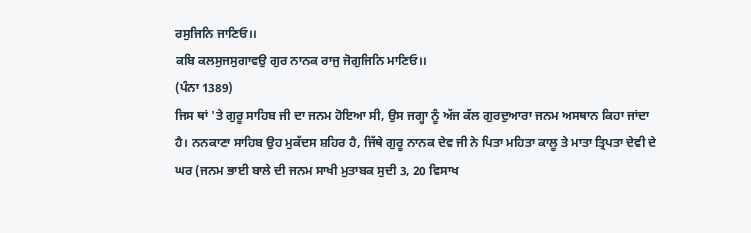ਰਸੁਜਿਨਿ ਜਾਣਿਓ।।
ਕਬਿ ਕਲਸੁਜਸੁਗਾਵਉ ਗੁਰ ਨਾਨਕ ਰਾਜੁ ਜੋਗੁਜਿਨਿ ਮਾਣਿਓ।।
(ਪੰਨਾ 1389)
ਜਿਸ ਥਾਂ 'ਤੇ ਗੁਰੂ ਸਾਹਿਬ ਜੀ ਦਾ ਜਨਮ ਹੋਇਆ ਸੀ, ਉਸ ਜਗ੍ਹਾ ਨੂੰ ਅੱਜ ਕੱਲ ਗੁਰਦੁਆਰਾ ਜਨਮ ਅਸਥਾਨ ਕਿਹਾ ਜਾਂਦਾ ਹੈ। ਨਨਕਾਣਾ ਸਾਹਿਬ ਉਹ ਮੁਕੱਦਸ ਸ਼ਹਿਰ ਹੈ, ਜਿੱਥੇ ਗੁਰੂ ਨਾਨਕ ਦੇਵ ਜੀ ਨੇ ਪਿਤਾ ਮਹਿਤਾ ਕਾਲੂ ਤੇ ਮਾਤਾ ਤ੍ਰਿਪਤਾ ਦੇਵੀ ਦੇ ਘਰ (ਜਨਮ ਭਾਈ ਬਾਲੇ ਦੀ ਜਨਮ ਸਾਖੀ ਮੁਤਾਬਕ ਸੁਦੀ 3, 20 ਵਿਸਾਖ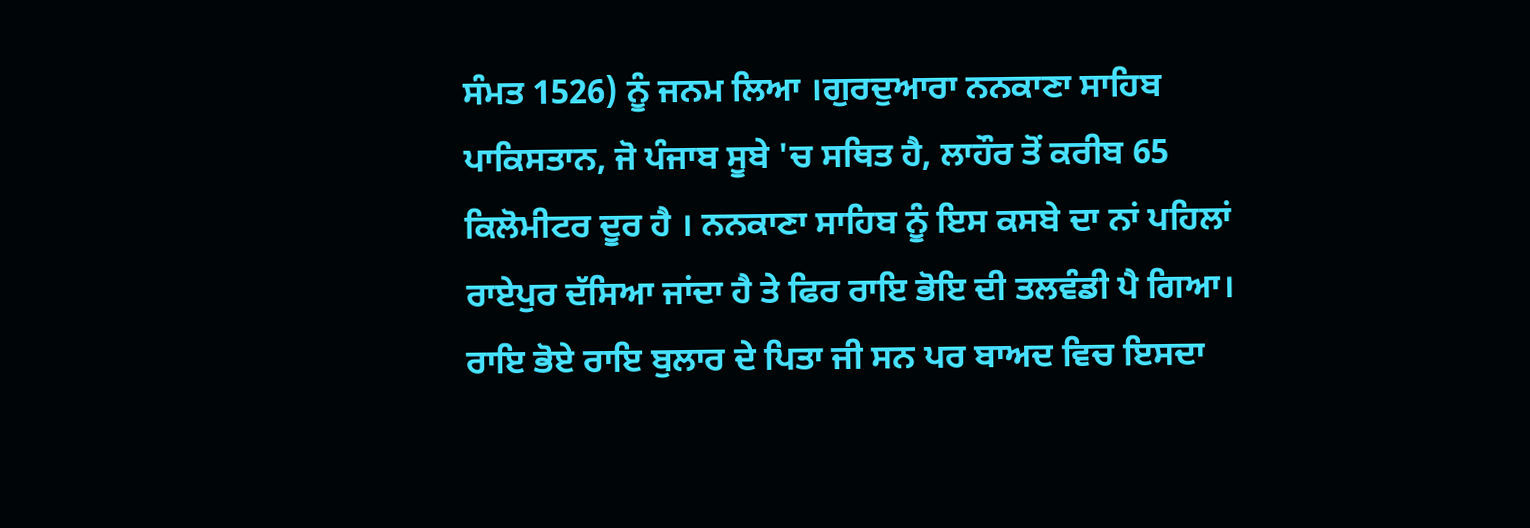ਸੰਮਤ 1526) ਨੂੰ ਜਨਮ ਲਿਆ ।ਗੁਰਦੁਆਰਾ ਨਨਕਾਣਾ ਸਾਹਿਬ ਪਾਕਿਸਤਾਨ, ਜੋ ਪੰਜਾਬ ਸੂਬੇ 'ਚ ਸਥਿਤ ਹੈ, ਲਾਹੌਰ ਤੋਂ ਕਰੀਬ 65 ਕਿਲੋਮੀਟਰ ਦੂਰ ਹੈ । ਨਨਕਾਣਾ ਸਾਹਿਬ ਨੂੰ ਇਸ ਕਸਬੇ ਦਾ ਨਾਂ ਪਹਿਲਾਂ ਰਾਏਪੁਰ ਦੱਸਿਆ ਜਾਂਦਾ ਹੈ ਤੇ ਫਿਰ ਰਾਇ ਭੋਇ ਦੀ ਤਲਵੰਡੀ ਪੈ ਗਿਆ। ਰਾਇ ਭੋਏ ਰਾਇ ਬੁਲਾਰ ਦੇ ਪਿਤਾ ਜੀ ਸਨ ਪਰ ਬਾਅਦ ਵਿਚ ਇਸਦਾ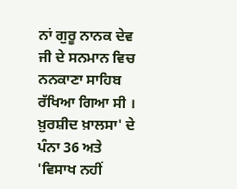ਨਾਂ ਗੁਰੂ ਨਾਨਕ ਦੇਵ ਜੀ ਦੇ ਸਨਮਾਨ ਵਿਚ ਨਨਕਾਣਾ ਸਾਹਿਬ ਰੱਖਿਆ ਗਿਆ ਸੀ । ਖ਼ੁਰਸ਼ੀਦ ਖ਼ਾਲਸਾ' ਦੇ ਪੰਨਾ 36 ਅਤੇ 'ਵਿਸਾਖ ਨਹੀਂ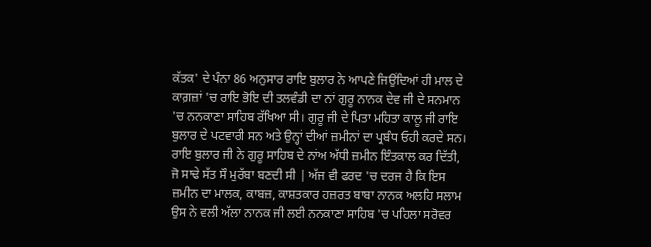ਕੱਤਕ' ਦੇ ਪੰਨਾ 86 ਅਨੁਸਾਰ ਰਾਇ ਬੁਲਾਰ ਨੇ ਆਪਣੇ ਜਿਉਂਦਿਆਂ ਹੀ ਮਾਲ ਦੇ ਕਾਗ਼ਜ਼ਾਂ 'ਚ ਰਾਇ ਭੋਇ ਦੀ ਤਲਵੰਡੀ ਦਾ ਨਾਂ ਗੁਰੂ ਨਾਨਕ ਦੇਵ ਜੀ ਦੇ ਸਨਮਾਨ 'ਚ ਨਨਕਾਣਾ ਸਾਹਿਬ ਰੱਖਿਆ ਸੀ। ਗੁਰੂ ਜੀ ਦੇ ਪਿਤਾ ਮਹਿਤਾ ਕਾਲੂ ਜੀ ਰਾਇ ਬੁਲਾਰ ਦੇ ਪਟਵਾਰੀ ਸਨ ਅਤੇ ਉਨ੍ਹਾਂ ਦੀਆਂ ਜ਼ਮੀਨਾਂ ਦਾ ਪ੍ਰਬੰਧ ਓਹੀ ਕਰਦੇ ਸਨ।
ਰਾਇ ਬੁਲਾਰ ਜੀ ਨੇ ਗੁਰੂ ਸਾਹਿਬ ਦੇ ਨਾਂਅ ਅੱਧੀ ਜ਼ਮੀਨ ਇੰਤਕਾਲ ਕਰ ਦਿੱਤੀ, ਜੋ ਸਾਢੇ ਸੱਤ ਸੌ ਮੁਰੱਬਾ ਬਣਦੀ ਸੀ | ਅੱਜ ਵੀ ਫਰਦ 'ਚ ਦਰਜ ਹੈ ਕਿ ਇਸ ਜ਼ਮੀਨ ਦਾ ਮਾਲਕ, ਕਾਬਜ਼, ਕਾਸ਼ਤਕਾਰ ਹਜ਼ਰਤ ਬਾਬਾ ਨਾਨਕ ਅਲਹਿ ਸਲਾਮ ਉਸ ਨੇ ਵਲੀ ਅੱਲਾ ਨਾਨਕ ਜੀ ਲਈ ਨਨਕਾਣਾ ਸਾਹਿਬ 'ਚ ਪਹਿਲਾ ਸਰੋਵਰ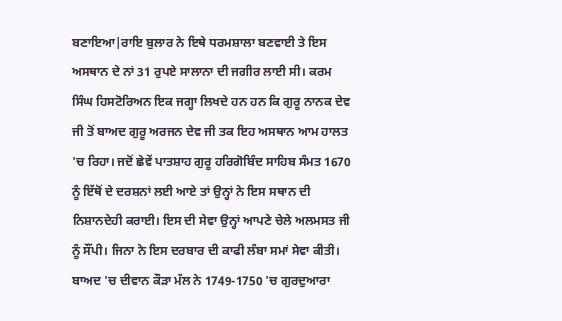ਬਣਾਇਆ|ਰਾਇ ਬੁਲਾਰ ਨੇ ਇਥੇ ਧਰਮਸ਼ਾਲਾ ਬਣਵਾਈ ਤੇ ਇਸ ਅਸਥਾਨ ਦੇ ਨਾਂ 31 ਰੁਪਏ ਸਾਲਾਨਾ ਦੀ ਜਗੀਰ ਲਾਈ ਸੀ। ਕਰਮ ਸਿੰਘ ਹਿਸਟੋਰਿਅਨ ਇਕ ਜਗ੍ਹਾ ਲਿਖਦੇ ਹਨ ਹਨ ਕਿ ਗੁਰੂ ਨਾਨਕ ਦੇਵ ਜੀ ਤੋਂ ਬਾਅਦ ਗੁਰੂ ਅਰਜਨ ਦੇਵ ਜੀ ਤਕ ਇਹ ਅਸਥਾਨ ਆਮ ਹਾਲਤ 'ਚ ਰਿਹਾ। ਜਦੋਂ ਛੇਵੇਂ ਪਾਤਸ਼ਾਹ ਗੁਰੂ ਹਰਿਗੋਬਿੰਦ ਸਾਹਿਬ ਸੰਮਤ 1670 ਨੂੰ ਇੱਥੋਂ ਦੇ ਦਰਸ਼ਨਾਂ ਲਈ ਆਏ ਤਾਂ ਉਨ੍ਹਾਂ ਨੇ ਇਸ ਸਥਾਨ ਦੀ ਨਿਸ਼ਾਨਦੇਹੀ ਕਰਾਈ। ਇਸ ਦੀ ਸੇਵਾ ਉਨ੍ਹਾਂ ਆਪਣੇ ਚੇਲੇ ਅਲਮਸਤ ਜੀ ਨੂੰ ਸੌਂਪੀ। ਜਿਨਾ ਨੇ ਇਸ ਦਰਬਾਰ ਦੀ ਕਾਫੀ ਲੰਬਾ ਸਮਾਂ ਸੇਵਾ ਕੀਤੀ। ਬਾਅਦ 'ਚ ਦੀਵਾਨ ਕੌੜਾ ਮੱਲ ਨੇ 1749-1750 'ਚ ਗੁਰਦੁਆਰਾ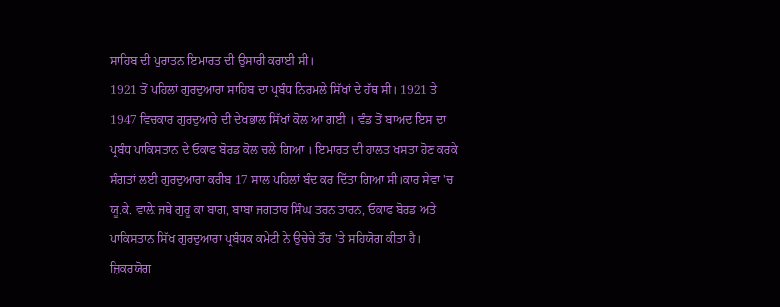ਸਾਹਿਬ ਦੀ ਪੁਰਾਤਨ ਇਮਾਰਤ ਦੀ ਉਸਾਰੀ ਕਰਾਈ ਸੀ।
1921 ਤੋਂ ਪਹਿਲਾਂ ਗੁਰਦੁਆਰਾ ਸਾਹਿਬ ਦਾ ਪ੍ਰਬੰਧ ਨਿਰਮਲੇ ਸਿੱਖਾਂ ਦੇ ਹੱਥ ਸੀ। 1921 ਤੇ 1947 ਵਿਚਕਾਰ ਗੁਰਦੁਆਰੇ ਦੀ ਦੇਖਭਾਲ ਸਿੱਖਾਂ ਕੋਲ ਆ ਗਈ । ਵੰਡ ਤੋਂ ਬਾਅਦ ਇਸ ਦਾ ਪ੍ਰਬੰਧ ਪਾਕਿਸਤਾਨ ਦੇ ਓਕਾਫ ਬੋਰਡ ਕੋਲ ਚਲੇ ਗਿਆ । ਇਮਾਰਤ ਦੀ ਹਾਲਤ ਖਸਤਾ ਹੋਣ ਕਰਕੇ ਸੰਗਤਾਂ ਲਈ ਗੁਰਦੁਆਰਾ ਕਰੀਬ 17 ਸਾਲ ਪਹਿਲਾਂ ਬੰਦ ਕਰ ਦਿੱਤਾ ਗਿਆ ਸੀ।ਕਾਰ ਸੇਵਾ 'ਚ ਯੂ.ਕੇ. ਵਾਲ਼ੇ ਜਥੇ ਗੁਰੂ ਕਾ ਬਾਗ, ਬਾਬਾ ਜਗਤਾਰ ਸਿੰਘ ਤਰਨ ਤਾਰਨ, ਓਕਾਫ ਬੋਰਡ ਅਤੇ ਪਾਕਿਸਤਾਨ ਸਿੱਖ ਗੁਰਦੁਆਰਾ ਪ੍ਰਬੰਧਕ ਕਮੇਟੀ ਨੇ ਉਚੇਚੇ ਤੌਰ 'ਤੇ ਸਹਿਯੋਗ ਕੀਤਾ ਹੈ। ਜ਼ਿਕਰਯੋਗ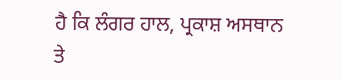ਹੈ ਕਿ ਲੰਗਰ ਹਾਲ, ਪ੍ਰਕਾਸ਼ ਅਸਥਾਨ ਤੇ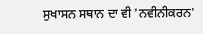ਸੁਖਾਸਨ ਸਥਾਨ ਦਾ ਵੀ 'ਨਵੀਨੀਕਰਨ'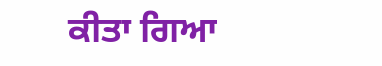ਕੀਤਾ ਗਿਆ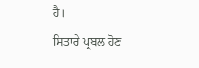ਹੈ।
ਸਿਤਾਰੇ ਪ੍ਰਬਲ ਹੋਣ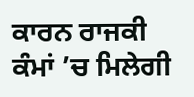ਕਾਰਨ ਰਾਜਕੀ ਕੰਮਾਂ ’ਚ ਮਿਲੇਗੀ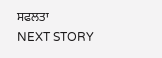ਸਫਲਤਾ
NEXT STORY